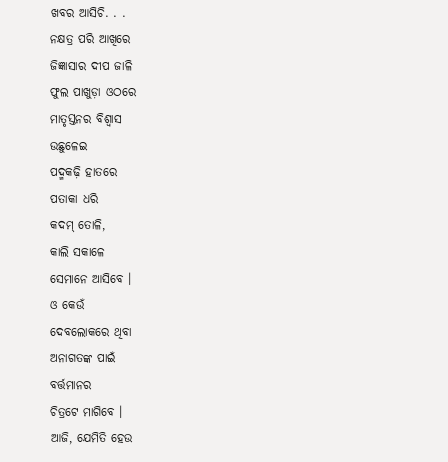ଖବର ଆସିଚି. . .
ନକ୍ଷତ୍ର ପରି ଆଖିରେ
ଜିଜ୍ଞାସାର ଦୀପ ଜାଳି
ଫୁଲ ପାଖୁଡ଼ା ଓଠରେ
ମାତୃସ୍ତନର ବିଶ୍ୱାସ
ଉଛୁଳେଇ
ପଦ୍ମକଢ଼ି ହାତରେ
ପତାକା ଧରି
କଦମ୍ ତୋଳି,
କାଲି ସକାଳେ
ସେମାନେ ଆସିବେ ।
ଓ କେଉଁ
ଦେବଲୋକରେ ଥିବା
ଅନାଗତଙ୍କ ପାଇଁ
ବର୍ତ୍ତମାନର
ଚିତ୍ରଟେ ମାଗିବେ ।
ଆଜି, ଯେମିତି ହେଉ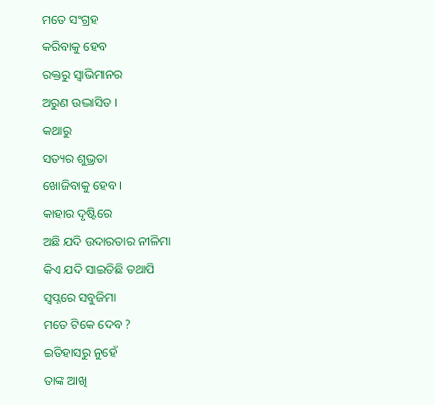ମତେ ସଂଗ୍ରହ
କରିବାକୁ ହେବ
ରକ୍ତରୁ ସ୍ୱାଭିମାନର
ଅରୁଣ ଉଦ୍ଭାସିତ ।
କଥାରୁ
ସତ୍ୟର ଶୁଭ୍ରତା
ଖୋଜିବାକୁ ହେବ ।
କାହାର ଦୃଷ୍ଟିରେ
ଅଛି ଯଦି ଉଦାରତାର ନୀଳିମା
କିଏ ଯଦି ସାଇତିଛି ତଥାପି
ସ୍ୱପ୍ନରେ ସବୁଜିମା
ମତେ ଟିକେ ଦେବ ?
ଇତିହାସରୁ ନୁହେଁ
ତାଙ୍କ ଆଖି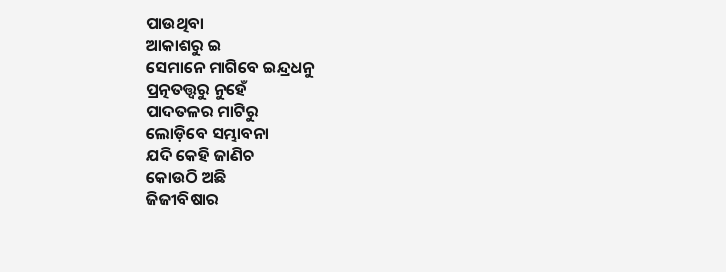ପାଉଥିବା
ଆକାଶରୁ ଇ
ସେମାନେ ମାଗିବେ ଇନ୍ଦ୍ରଧନୁ
ପ୍ରତ୍ନତତ୍ତ୍ୱରୁ ନୁହେଁ
ପାଦତଳର ମାଟିରୁ
ଲୋଡ଼ିବେ ସମ୍ଭାବନା
ଯଦି କେହି ଜାଣିଚ
କୋଉଠି ଅଛି
ଜିଜୀବିଷାର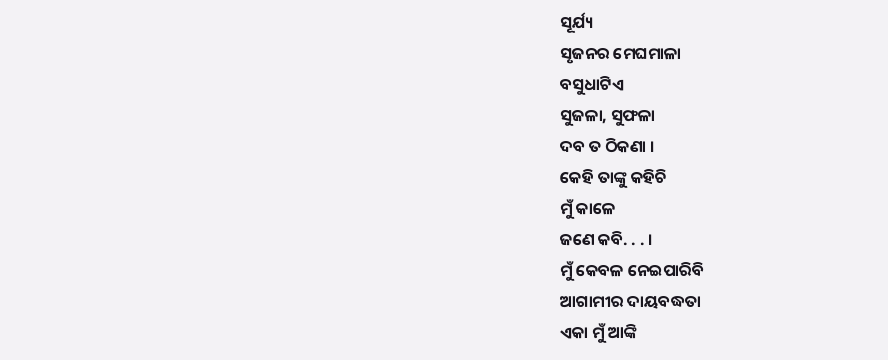ସୂର୍ଯ୍ୟ
ସୃଜନର ମେଘମାଳା
ବସୁଧାଟିଏ
ସୁଜଳା, ସୁଫଳା
ଦବ ତ ଠିକଣା ।
କେହି ତାଙ୍କୁ କହିଚି
ମୁଁ କାଳେ
ଜଣେ କବି. . . ।
ମୁଁ କେବଳ ନେଇପାରିବି
ଆଗାମୀର ଦାୟବଦ୍ଧତା
ଏକା ମୁଁ ଆଙ୍କି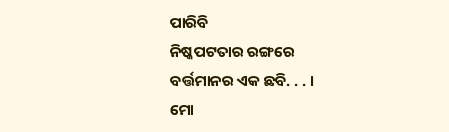ପାରିବି
ନିଷ୍କପଟତାର ରଙ୍ଗରେ
ବର୍ତ୍ତମାନର ଏକ ଛବି. . . ।
ମୋ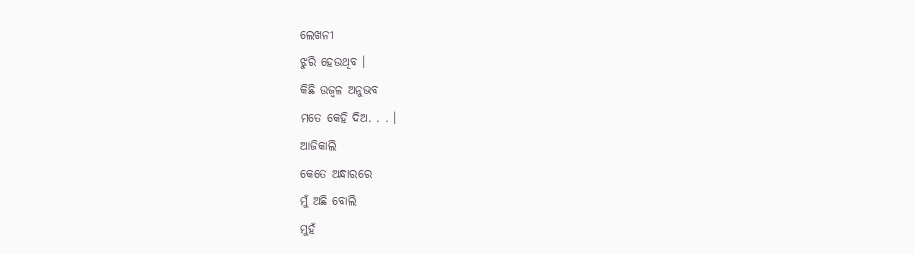ଲେଖନୀ
ଝୁରି ହେଉଥିବ ।
କିଛି ଉଜ୍ୱଳ ଅନୁଭବ
ମତେ କେହି ଦିଅ. . . ।
ଆଜିକାଲି
କେତେ ଅନ୍ଧାରରେ
ମୁଁ ଅଛି ବୋଲି
ମୁହଁ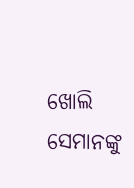ଖୋଲି
ସେମାନଙ୍କୁ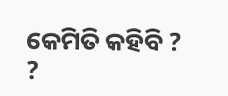କେମିତି କହିବି ? ?